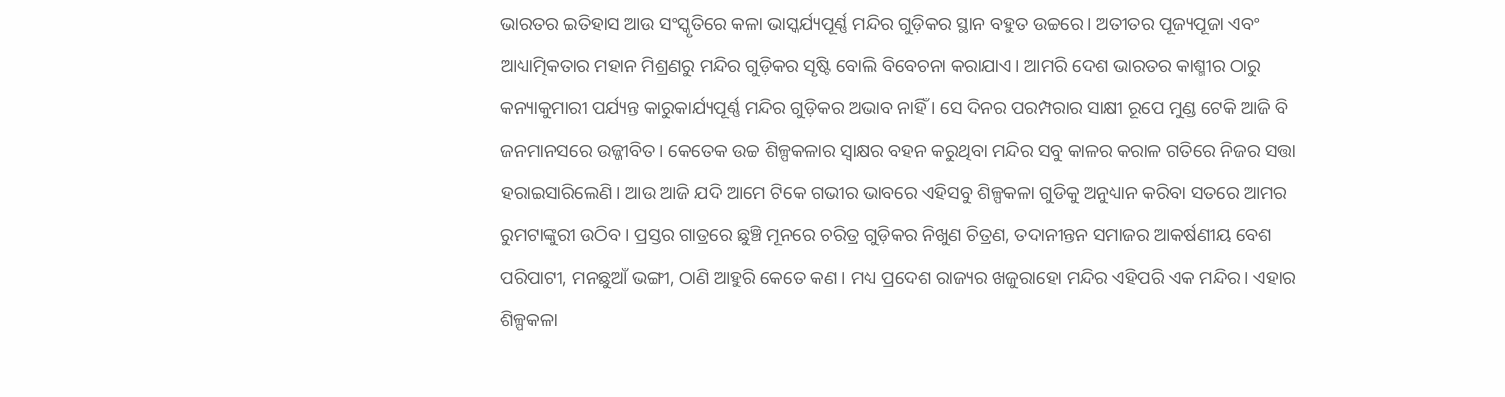ଭାରତର ଇତିହାସ ଆଉ ସଂସ୍କୃତିରେ କଳା ଭାସ୍କର୍ଯ୍ୟପୂର୍ଣ୍ଣ ମନ୍ଦିର ଗୁଡ଼ିକର ସ୍ଥାନ ବହୁତ ଉଚ୍ଚରେ। ଅତୀତର ପୂଜ୍ୟପୂଜା ଏବଂ ଆଧ୍ୟାତ୍ମିକତାର ମହାନ ମିଶ୍ରଣରୁ ମନ୍ଦିର ଗୁଡ଼ିକର ସୃଷ୍ଟି ବୋଲି ବିବେଚନା କରାଯାଏ। ଆମରି ଦେଶ ଭାରତର କାଶ୍ମୀର ଠାରୁ କନ୍ୟାକୁମାରୀ ପର୍ଯ୍ୟନ୍ତ କାରୁକାର୍ଯ୍ୟପୂର୍ଣ୍ଣ ମନ୍ଦିର ଗୁଡ଼ିକର ଅଭାବ ନାହିଁ । ସେ ଦିନର ପରମ୍ପରାର ସାକ୍ଷୀ ରୂପେ ମୁଣ୍ଡ ଟେକି ଆଜି ବି ଜନମାନସରେ ଉଜ୍ଜୀବିତ। କେତେକ ଉଚ୍ଚ ଶିଳ୍ପକଳାର ସ୍ଵାକ୍ଷର ବହନ କରୁଥିବା ମନ୍ଦିର ସବୁ କାଳର କରାଳ ଗତିରେ ନିଜର ସତ୍ତା ହରାଇସାରିଲେଣି। ଆଉ ଆଜି ଯଦି ଆମେ ଟିକେ ଗଭୀର ଭାବରେ ଏହିସବୁ ଶିଳ୍ପକଳା ଗୁଡିକୁ ଅନୁଧ୍ୟାନ କରିବା ସତରେ ଆମର ରୁମଟାଙ୍କୁରୀ ଉଠିବ। ପ୍ରସ୍ତର ଗାତ୍ରରେ ଛୁଞ୍ଚି ମୂନରେ ଚରିତ୍ର ଗୁଡ଼ିକର ନିଖୁଣ ଚିତ୍ରଣ, ତଦାନୀନ୍ତନ ସମାଜର ଆକର୍ଷଣୀୟ ବେଶ ପରିପାଟୀ, ମନଛୁଆଁ ଭଙ୍ଗୀ, ଠାଣି ଆହୁରି କେତେ କଣ। ମଧ୍ୟ ପ୍ରଦେଶ ରାଜ୍ୟର ଖଜୁରାହୋ ମନ୍ଦିର ଏହିପରି ଏକ ମନ୍ଦିର। ଏହାର ଶିଳ୍ପକଳା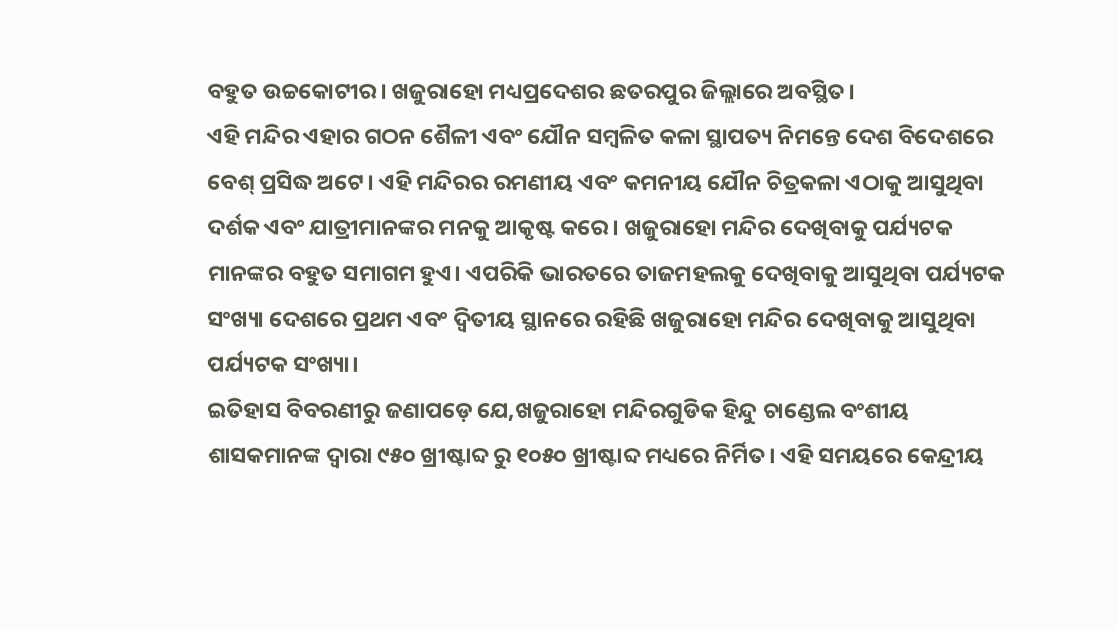ବହୁତ ଉଚ୍ଚକୋଟୀର। ଖଜୁରାହୋ ମଧ୍ୟପ୍ରଦେଶର ଛତରପୁର ଜିଲ୍ଲାରେ ଅବସ୍ଥିତ।
ଏହି ମନ୍ଦିର ଏହାର ଗଠନ ଶୈଳୀ ଏବଂ ଯୌନ ସମ୍ବଳିତ କଳା ସ୍ଥାପତ୍ୟ ନିମନ୍ତେ ଦେଶ ବିଦେଶରେ ବେଶ୍ ପ୍ରସିଦ୍ଧ ଅଟେ। ଏହି ମନ୍ଦିରର ରମଣୀୟ ଏବଂ କମନୀୟ ଯୌନ ଚିତ୍ରକଳା ଏଠାକୁ ଆସୁଥିବା ଦର୍ଶକ ଏବଂ ଯାତ୍ରୀମାନଙ୍କର ମନକୁ ଆକୃଷ୍ଟ କରେ। ଖଜୁରାହୋ ମନ୍ଦିର ଦେଖିବାକୁ ପର୍ଯ୍ୟଟକ ମାନଙ୍କର ବହୁତ ସମାଗମ ହୁଏ। ଏପରିକି ଭାରତରେ ତାଜମହଲକୁ ଦେଖିବାକୁ ଆସୁଥିବା ପର୍ଯ୍ୟଟକ ସଂଖ୍ୟା ଦେଶରେ ପ୍ରଥମ ଏବଂ ଦ୍ଵିତୀୟ ସ୍ଥାନରେ ରହିଛି ଖଜୁରାହୋ ମନ୍ଦିର ଦେଖିବାକୁ ଆସୁଥିବା ପର୍ଯ୍ୟଟକ ସଂଖ୍ୟା।
ଇତିହାସ ବିବରଣୀରୁ ଜଣାପଡ଼େ ଯେ,ଖଜୁରାହୋ ମନ୍ଦିରଗୁଡିକ ହିନ୍ଦୁ ଚାଣ୍ଡେଲ ବଂଶୀୟ ଶାସକମାନଙ୍କ ଦ୍ୱାରା ୯୫୦ ଖ୍ରୀଷ୍ଟାବ୍ଦ ରୁ ୧୦୫୦ ଖ୍ରୀଷ୍ଟାବ୍ଦ ମଧ୍ୟରେ ନିର୍ମିତ। ଏହି ସମୟରେ କେନ୍ଦ୍ରୀୟ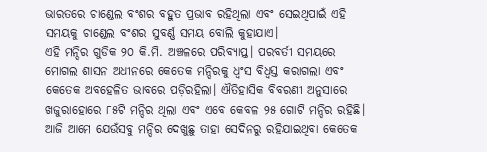ଭାରତରେ ଚାଣ୍ଡେଲ ବଂଶର ବହୁତ ପ୍ରଭାବ ରହିଥିଲା ଏବଂ ସେଇଥିପାଇଁ ଏହି ସମୟକୁ ଚାଣ୍ଡେଲ ବଂଶର ସୁବର୍ଣ୍ଣ ସମୟ ବୋଲି କୁହାଯାଏ।
ଏହି ମନ୍ଦିର ଗୁଡିକ ୨୦ କି.ମି. ଅଞ୍ଚଳରେ ପରିବ୍ୟାପ୍ତ। ପରବର୍ତୀ ସମୟରେ ମୋଗଲ ଶାସନ ଅଧୀନରେ କେତେକ ମନ୍ଦିରକୁ ଧ୍ବଂସ ବିଧ୍ୱସ୍ତ କରାଗଲା ଏବଂ କେତେକ ଅବହେଳିତ ଭାବରେ ପଡ଼ିରହିଲା। ଐତିହାସିକ ବିବରଣୀ ଅନୁସାରେ ଖଜୁରାହୋରେ ୮୫ଟି ମନ୍ଦିର ଥିଲା ଏବଂ ଏବେ କେବଳ ୨୫ ଗୋଟି ମନ୍ଦିର ରହିଛି। ଆଜି ଆମେ ଯେଉଁସବୁ ମନ୍ଦିର ଦେଖୁଛୁ ତାହା ସେଦିନରୁ ରହିଯାଇଥିବା କେତେକ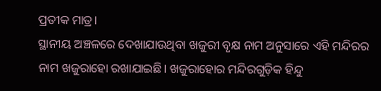ପ୍ରତୀକ ମାତ୍ର।
ସ୍ଥାନୀୟ ଅଞ୍ଚଳରେ ଦେଖାଯାଉଥିବା ଖଜୁରୀ ବୃକ୍ଷ ନାମ ଅନୁସାରେ ଏହି ମନ୍ଦିରର ନାମ ଖଜୁରାହୋ ରଖାଯାଇଛି। ଖଜୁରାହୋର ମନ୍ଦିରଗୁଡ଼ିକ ହିନ୍ଦୁ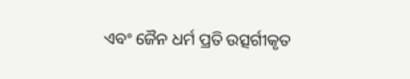ଏବଂ ଜୈନ ଧର୍ମ ପ୍ରତି ଉତ୍ସର୍ଗୀକୃତ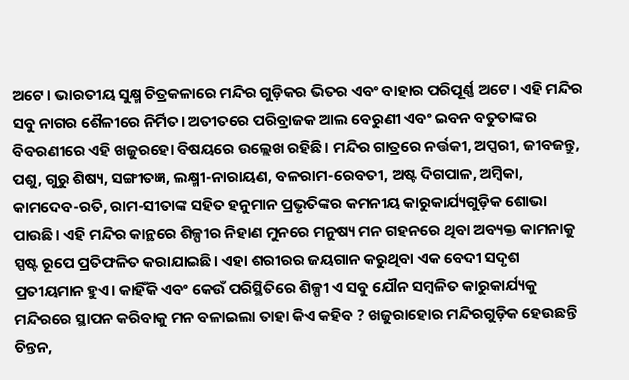ଅଟେ। ଭାରତୀୟ ସୁକ୍ଷ୍ମ ଚିତ୍ରକଳାରେ ମନ୍ଦିର ଗୁଡ଼ିକର ଭିତର ଏବଂ ବାହାର ପରିପୂର୍ଣ୍ଣ ଅଟେ। ଏହି ମନ୍ଦିର ସବୁ ନାଗର ଶୈଳୀରେ ନିର୍ମିତ। ଅତୀତରେ ପରିବ୍ରାଜକ ଆଲ ବେରୁଣୀ ଏବଂ ଇବନ ବତୁତାଙ୍କର ବିବରଣୀରେ ଏହି ଖଜୁରହୋ ବିଷୟରେ ଉଲ୍ଲେଖ ରହିଛି। ମନ୍ଦିର ଗାତ୍ରରେ ନର୍ତ୍ତକୀ, ଅପ୍ସରୀ, ଜୀବଜନ୍ତୁ, ପଶୁ, ଗୁରୁ ଶିଷ୍ୟ, ସଙ୍ଗୀତଜ୍ଞ, ଲକ୍ଷ୍ମୀ-ନାରାୟଣ, ବଳରାମ-ରେବତୀ, ଅଷ୍ଟ ଦିଗପାଳ, ଅମ୍ବିକା, କାମଦେବ-ରତି, ରାମ-ସୀତାଙ୍କ ସହିତ ହନୁମାନ ପ୍ରଭୃତିଙ୍କର କମନୀୟ କାରୁକାର୍ଯ୍ୟଗୁଡ଼ିକ ଶୋଭା ପାଉଛି। ଏହି ମନ୍ଦିର କାନ୍ଥରେ ଶିଳ୍ପୀର ନିହାଣ ମୁନରେ ମନୁଷ୍ୟ ମନ ଗହନରେ ଥିବା ଅବ୍ୟକ୍ତ କାମନାକୁ ସ୍ପଷ୍ଟ ରୂପେ ପ୍ରତିଫଳିତ କରାଯାଇଛି। ଏହା ଶରୀରର ଜୟଗାନ କରୁଥିବା ଏକ ବେଦୀ ସଦୃଶ ପ୍ରତୀୟମାନ ହୁଏ। କାହିଁକି ଏବଂ କେଉଁ ପରିସ୍ଥିତିରେ ଶିଳ୍ପୀ ଏ ସବୁ ଯୌନ ସମ୍ବଳିତ କାରୁକାର୍ଯ୍ୟକୁ ମନ୍ଦିରରେ ସ୍ଥାପନ କରିବାକୁ ମନ ବଳାଇଲା ତାହା କିଏ କହିବ ? ଖଜୁରାହୋର ମନ୍ଦିରଗୁଡ଼ିକ ହେଉଛନ୍ତି ଚିନ୍ତନ,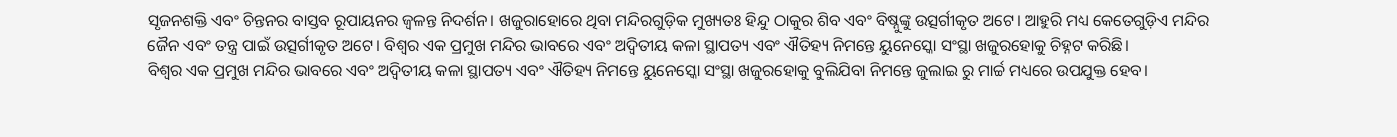ସୃଜନଶକ୍ତି ଏବଂ ଚିନ୍ତନର ବାସ୍ତବ ରୂପାୟନର ଜ୍ୱଳନ୍ତ ନିଦର୍ଶନ। ଖଜୁରାହୋରେ ଥିବା ମନ୍ଦିରଗୁଡ଼ିକ ମୁଖ୍ୟତଃ ହିନ୍ଦୁ ଠାକୁର ଶିବ ଏବଂ ବିଷ୍ନୁଙ୍କୁ ଉତ୍ସର୍ଗୀକୃତ ଅଟେ। ଆହୁରି ମଧ୍ୟ କେତେଗୁଡ଼ିଏ ମନ୍ଦିର ଜୈନ ଏବଂ ତନ୍ତ୍ର ପାଇଁ ଉତ୍ସର୍ଗୀକୃତ ଅଟେ। ବିଶ୍ୱର ଏକ ପ୍ରମୁଖ ମନ୍ଦିର ଭାବରେ ଏବଂ ଅଦ୍ଵିତୀୟ କଳା ସ୍ଥାପତ୍ୟ ଏବଂ ଐତିହ୍ୟ ନିମନ୍ତେ ୟୁନେସ୍କୋ ସଂସ୍ଥା ଖଜୁରହୋକୁ ଚିହ୍ନଟ କରିଛି।
ବିଶ୍ୱର ଏକ ପ୍ରମୁଖ ମନ୍ଦିର ଭାବରେ ଏବଂ ଅଦ୍ଵିତୀୟ କଳା ସ୍ଥାପତ୍ୟ ଏବଂ ଐତିହ୍ୟ ନିମନ୍ତେ ୟୁନେସ୍କୋ ସଂସ୍ଥା ଖଜୁରହୋକୁ ବୁଲିଯିବା ନିମନ୍ତେ ଜୁଲାଇ ରୁ ମାର୍ଚ୍ଚ ମଧ୍ୟରେ ଉପଯୁକ୍ତ ହେବ।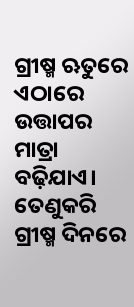ଗ୍ରୀଷ୍ମ ଋତୁରେ ଏଠାରେ ଉତ୍ତାପର ମାତ୍ରା ବଢ଼ିଯାଏ। ତେଣୁକରି ଗ୍ରୀଷ୍ମ ଦିନରେ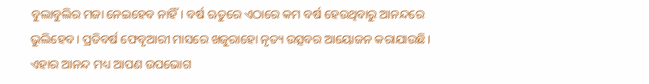ବୁଲାବୁଲିର ମଜା ନେଇହେବ ନାହିଁ। ବର୍ଷ ଋତୁରେ ଏଠାରେ କମ ବର୍ଷ ହେଉଥିବାରୁ ଆନନ୍ଦରେ ଭୁଲିହେବ। ପ୍ରତିବର୍ଷ ଫେବୃଆରୀ ମାସରେ ଖଜୁରାହୋ ନୃତ୍ୟ ଉତ୍ସବର ଆୟୋଜନ କରାଯାଉଛି। ଏହାର ଆନନ୍ଦ ମଧ୍ୟ ଆପଣ ଉପଭୋଗ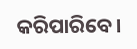କରିପାରିବେ।